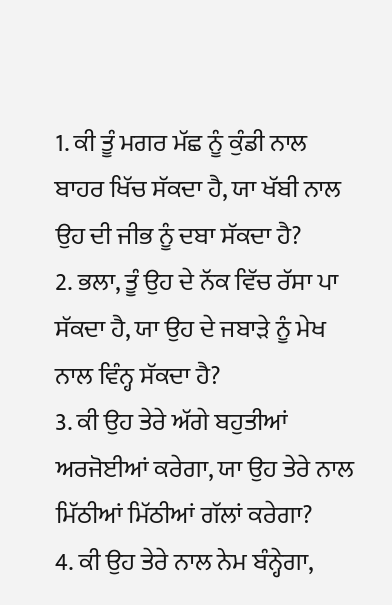1. ਕੀ ਤੂੰ ਮਗਰ ਮੱਛ ਨੂੰ ਕੁੰਡੀ ਨਾਲ ਬਾਹਰ ਖਿੱਚ ਸੱਕਦਾ ਹੈ, ਯਾ ਖੱਬੀ ਨਾਲ ਉਹ ਦੀ ਜੀਭ ਨੂੰ ਦਬਾ ਸੱਕਦਾ ਹੈ?
2. ਭਲਾ, ਤੂੰ ਉਹ ਦੇ ਨੱਕ ਵਿੱਚ ਰੱਸਾ ਪਾ ਸੱਕਦਾ ਹੈ, ਯਾ ਉਹ ਦੇ ਜਬਾੜੇ ਨੂੰ ਮੇਖ ਨਾਲ ਵਿੰਨ੍ਹ ਸੱਕਦਾ ਹੈ?
3. ਕੀ ਉਹ ਤੇਰੇ ਅੱਗੇ ਬਹੁਤੀਆਂ ਅਰਜੋਈਆਂ ਕਰੇਗਾ, ਯਾ ਉਹ ਤੇਰੇ ਨਾਲ ਮਿੱਠੀਆਂ ਮਿੱਠੀਆਂ ਗੱਲਾਂ ਕਰੇਗਾ?
4. ਕੀ ਉਹ ਤੇਰੇ ਨਾਲ ਨੇਮ ਬੰਨ੍ਹੇਗਾ,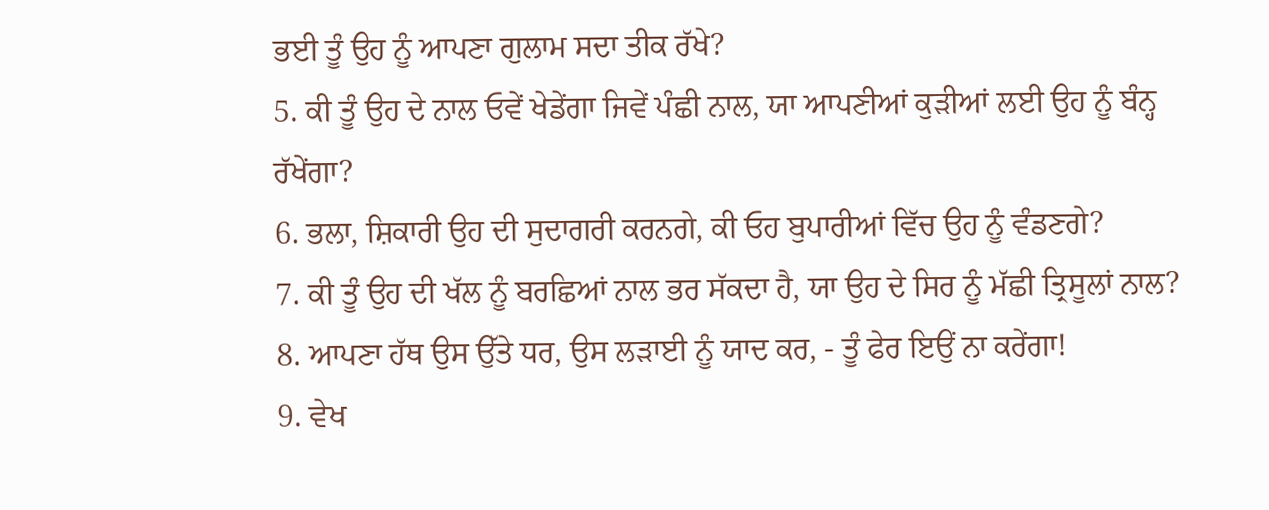ਭਈ ਤੂੰ ਉਹ ਨੂੰ ਆਪਣਾ ਗੁਲਾਮ ਸਦਾ ਤੀਕ ਰੱਖੇ?
5. ਕੀ ਤੂੰ ਉਹ ਦੇ ਨਾਲ ਓਵੇਂ ਖੇਡੇਂਗਾ ਜਿਵੇਂ ਪੰਛੀ ਨਾਲ, ਯਾ ਆਪਣੀਆਂ ਕੁੜੀਆਂ ਲਈ ਉਹ ਨੂੰ ਬੰਨ੍ਹ ਰੱਖੇਂਗਾ?
6. ਭਲਾ, ਸ਼ਿਕਾਰੀ ਉਹ ਦੀ ਸੁਦਾਗਰੀ ਕਰਨਗੇ, ਕੀ ਓਹ ਬੁਪਾਰੀਆਂ ਵਿੱਚ ਉਹ ਨੂੰ ਵੰਡਣਗੇ?
7. ਕੀ ਤੂੰ ਉਹ ਦੀ ਖੱਲ ਨੂੰ ਬਰਛਿਆਂ ਨਾਲ ਭਰ ਸੱਕਦਾ ਹੈ, ਯਾ ਉਹ ਦੇ ਸਿਰ ਨੂੰ ਮੱਛੀ ਤ੍ਰਿਸੂਲਾਂ ਨਾਲ?
8. ਆਪਣਾ ਹੱਥ ਉਸ ਉੱਤੇ ਧਰ, ਉਸ ਲੜਾਈ ਨੂੰ ਯਾਦ ਕਰ, - ਤੂੰ ਫੇਰ ਇਉਂ ਨਾ ਕਰੇਂਗਾ!
9. ਵੇਖ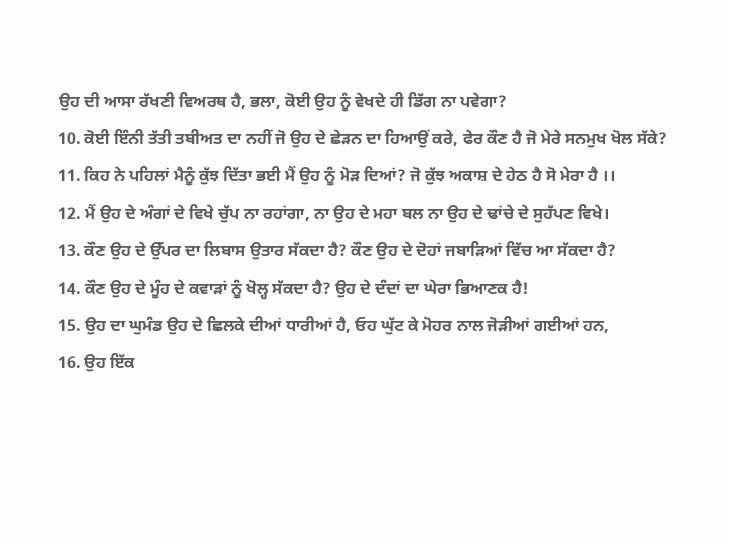ਉਹ ਦੀ ਆਸਾ ਰੱਖਣੀ ਵਿਅਰਥ ਹੈ, ਭਲਾ, ਕੋਈ ਉਹ ਨੂੰ ਵੇਖਦੇ ਹੀ ਡਿੱਗ ਨਾ ਪਵੇਗਾ?
10. ਕੋਈ ਇੰਨੀ ਤੱਤੀ ਤਬੀਅਤ ਦਾ ਨਹੀਂ ਜੋ ਉਹ ਦੇ ਛੇੜਨ ਦਾ ਹਿਆਉਂ ਕਰੇ, ਫੇਰ ਕੌਣ ਹੈ ਜੋ ਮੇਰੇ ਸਨਮੁਖ ਖੋਲ ਸੱਕੇ?
11. ਕਿਹ ਨੇ ਪਹਿਲਾਂ ਮੈਨੂੰ ਕੁੱਝ ਦਿੱਤਾ ਭਈ ਮੈਂ ਉਹ ਨੂੰ ਮੋੜ ਦਿਆਂ? ਜੋ ਕੁੱਝ ਅਕਾਸ਼ ਦੇ ਹੇਠ ਹੈ ਸੋ ਮੇਰਾ ਹੈ ।।
12. ਮੈਂ ਉਹ ਦੇ ਅੰਗਾਂ ਦੇ ਵਿਖੇ ਚੁੱਪ ਨਾ ਰਹਾਂਗਾ, ਨਾ ਉਹ ਦੇ ਮਹਾ ਬਲ ਨਾ ਉਹ ਦੇ ਢਾਂਚੇ ਦੇ ਸੁਹੱਪਣ ਵਿਖੇ।
13. ਕੌਣ ਉਹ ਦੇ ਉੱਪਰ ਦਾ ਲਿਬਾਸ ਉਤਾਰ ਸੱਕਦਾ ਹੈ? ਕੌਣ ਉਹ ਦੇ ਦੋਹਾਂ ਜਬਾੜਿਆਂ ਵਿੱਚ ਆ ਸੱਕਦਾ ਹੈ?
14. ਕੌਣ ਉਹ ਦੇ ਮੂੰਹ ਦੇ ਕਵਾੜਾਂ ਨੂੰ ਖੋਲ੍ਹ ਸੱਕਦਾ ਹੈ? ਉਹ ਦੇ ਦੰਦਾਂ ਦਾ ਘੇਰਾ ਭਿਆਣਕ ਹੈ!
15. ਉਹ ਦਾ ਘੁਮੰਡ ਉਹ ਦੇ ਛਿਲਕੇ ਦੀਆਂ ਧਾਰੀਆਂ ਹੈ, ਓਹ ਘੁੱਟ ਕੇ ਮੋਹਰ ਨਾਲ ਜੋੜੀਆਂ ਗਈਆਂ ਹਨ,
16. ਉਹ ਇੱਕ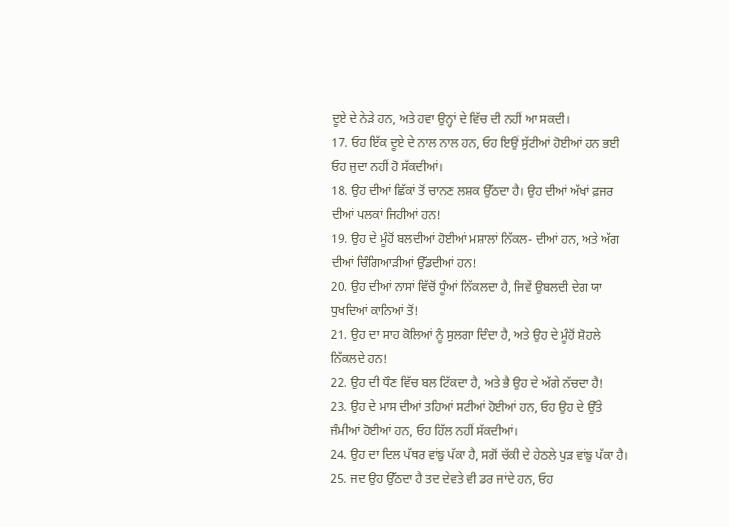ਦੂਏ ਦੇ ਨੇੜੇ ਹਨ, ਅਤੇ ਹਵਾ ਉਨ੍ਹਾਂ ਦੇ ਵਿੱਚ ਦੀ ਨਹੀਂ ਆ ਸਕਦੀ।
17. ਓਹ ਇੱਕ ਦੂਏ ਦੇ ਨਾਲ ਨਾਲ ਹਨ, ਓਹ ਇਉਂ ਸੁੱਟੀਆਂ ਹੋਈਆਂ ਹਨ ਭਈ ਓਹ ਜੁਦਾ ਨਹੀਂ ਹੋ ਸੱਕਦੀਆਂ।
18. ਉਹ ਦੀਆਂ ਛਿੱਕਾਂ ਤੋਂ ਚਾਨਣ ਲਸ਼ਕ ਉੱਠਦਾ ਹੈ। ਉਹ ਦੀਆਂ ਅੱਖਾਂ ਫ਼ਜਰ ਦੀਆਂ ਪਲਕਾਂ ਜਿਹੀਆਂ ਹਨ!
19. ਉਹ ਦੇ ਮੂੰਹੋਂ ਬਲਦੀਆਂ ਹੋਈਆਂ ਮਸ਼ਾਲਾਂ ਨਿੱਕਲ- ਦੀਆਂ ਹਨ, ਅਤੇ ਅੱਗ ਦੀਆਂ ਚਿੰਗਿਆੜੀਆਂ ਉੱਡਦੀਆਂ ਹਨ!
20. ਉਹ ਦੀਆਂ ਨਾਸਾਂ ਵਿੱਚੋਂ ਧੂੰਆਂ ਨਿੱਕਲਦਾ ਹੈ, ਜਿਵੇਂ ਉਬਲਦੀ ਦੇਗ ਯਾ ਧੁਖਦਿਆਂ ਕਾਨਿਆਂ ਤੋਂ!
21. ਉਹ ਦਾ ਸਾਹ ਕੋਲਿਆਂ ਨੂੰ ਸੁਲਗਾ ਦਿੰਦਾ ਹੈ, ਅਤੇ ਉਹ ਦੇ ਮੂੰਹੋਂ ਸ਼ੋਹਲੇ ਨਿੱਕਲਦੇ ਹਨ!
22. ਉਹ ਦੀ ਧੌਣ ਵਿੱਚ ਬਲ ਟਿੱਕਦਾ ਹੈ, ਅਤੇ ਭੈ ਉਹ ਦੇ ਅੱਗੇ ਨੱਚਦਾ ਹੈ!
23. ਉਹ ਦੇ ਮਾਸ ਦੀਆਂ ਤਹਿਆਂ ਸਟੀਆਂ ਹੋਈਆਂ ਹਨ, ਓਹ ਉਹ ਦੇ ਉੱਤੇ ਜੰਮੀਆਂ ਹੋਈਆਂ ਹਨ, ਓਹ ਹਿੱਲ ਨਹੀਂ ਸੱਕਦੀਆਂ।
24. ਉਹ ਦਾ ਦਿਲ ਪੱਥਰ ਵਾਂਙੁ ਪੱਕਾ ਹੈ, ਸਗੋਂ ਚੱਕੀ ਦੇ ਹੇਠਲੇ ਪੁੜ ਵਾਂਙੁ ਪੱਕਾ ਹੈ।
25. ਜਦ ਉਹ ਉੱਠਦਾ ਹੈ ਤਦ ਦੇਵਤੇ ਵੀ ਡਰ ਜਾਂਦੇ ਹਨ, ਓਹ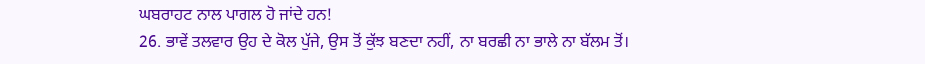ਘਬਰਾਹਟ ਨਾਲ ਪਾਗਲ ਹੋ ਜਾਂਦੇ ਹਨ!
26. ਭਾਵੇਂ ਤਲਵਾਰ ਉਹ ਦੇ ਕੋਲ ਪੁੱਜੇ, ਉਸ ਤੋਂ ਕੁੱਝ ਬਣਦਾ ਨਹੀਂ, ਨਾ ਬਰਛੀ ਨਾ ਭਾਲੇ ਨਾ ਬੱਲਮ ਤੋਂ।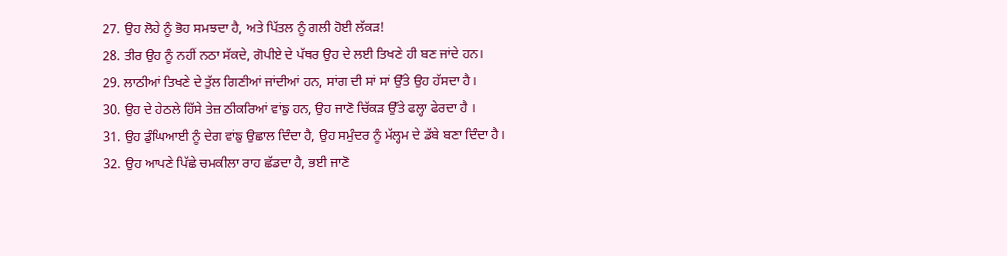27. ਉਹ ਲੋਹੇ ਨੂੰ ਭੋਹ ਸਮਝਦਾ ਹੈ, ਅਤੇ ਪਿੱਤਲ ਨੂੰ ਗਲੀ ਹੋਈ ਲੱਕੜ!
28. ਤੀਰ ਉਹ ਨੂੰ ਨਹੀਂ ਨਠਾ ਸੱਕਦੇ, ਗੋਪੀਏ ਦੇ ਪੱਥਰ ਉਹ ਦੇ ਲਈ ਤਿਖਣੇ ਹੀ ਬਣ ਜਾਂਦੇ ਹਨ।
29. ਲਾਠੀਆਂ ਤਿਖਣੇ ਦੇ ਤੁੱਲ ਗਿਣੀਆਂ ਜਾਂਦੀਆਂ ਹਨ, ਸਾਂਗ ਦੀ ਸਾਂ ਸਾਂ ਉੱਤੇ ਉਹ ਹੱਸਦਾ ਹੈ।
30. ਉਹ ਦੇ ਹੇਠਲੇ ਹਿੱਸੇ ਤੇਜ਼ ਠੀਕਰਿਆਂ ਵਾਂਙੁ ਹਨ, ਉਹ ਜਾਣੋ ਚਿੱਕੜ ਉੱਤੇ ਫਲ੍ਹਾ ਫੇਰਦਾ ਹੈ ।
31. ਉਹ ਡੁੰਘਿਆਈ ਨੂੰ ਦੇਗ ਵਾਂਙੁ ਉਛਾਲ ਦਿੰਦਾ ਹੈ, ਉਹ ਸਮੁੰਦਰ ਨੂੰ ਮੱਲ੍ਹਮ ਦੇ ਡੱਬੇ ਬਣਾ ਦਿੰਦਾ ਹੈ।
32. ਉਹ ਆਪਣੇ ਪਿੱਛੇ ਚਮਕੀਲਾ ਰਾਹ ਛੱਡਦਾ ਹੈ, ਭਈ ਜਾਣੋ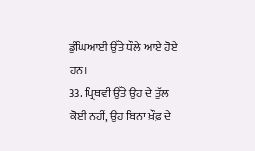ਡੁੰਘਿਆਈ ਉੱਤੇ ਧੌਲੇ ਆਏ ਹੋਏ ਹਨ।
33. ਪ੍ਰਿਥਵੀ ਉੱਤੇ ਉਹ ਦੇ ਤੁੱਲ ਕੋਈ ਨਹੀਂ, ਉਹ ਬਿਨਾ ਖ਼ੌਫ਼ ਦੇ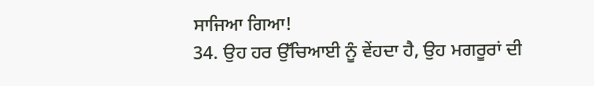ਸਾਜਿਆ ਗਿਆ!
34. ਉਹ ਹਰ ਉੱਚਿਆਈ ਨੂੰ ਵੇਂਹਦਾ ਹੈ, ਉਹ ਮਗਰੂਰਾਂ ਦੀ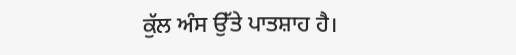ਕੁੱਲ ਅੰਸ ਉੱਤੇ ਪਾਤਸ਼ਾਹ ਹੈ।